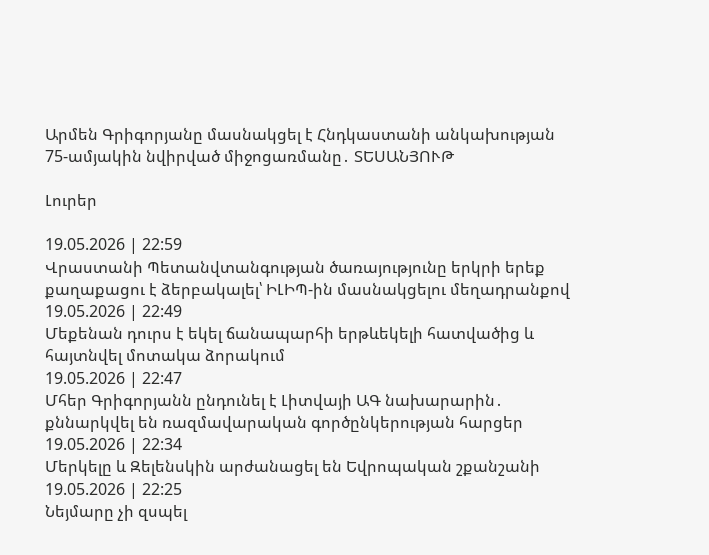Արմեն Գրիգորյանը մասնակցել է Հնդկաստանի անկախության 75-ամյակին նվիրված միջոցառմանը․ ՏԵՍԱՆՅՈՒԹ

Լուրեր

19.05.2026 | 22:59
Վրաստանի Պետանվտանգության ծառայությունը երկրի երեք քաղաքացու է ձերբակալել՝ ԻԼԻՊ-ին մասնակցելու մեղադրանքով
19.05.2026 | 22:49
Մեքենան դուրս է եկել ճանապարհի երթևեկելի հատվածից և հայտնվել մոտակա ձորակում
19.05.2026 | 22:47
Մհեր Գրիգորյանն ընդունել է Լիտվայի ԱԳ նախարարին․ քննարկվել են ռազմավարական գործընկերության հարցեր
19.05.2026 | 22:34
Մերկելը և Զելենսկին արժանացել են Եվրոպական շքանշանի
19.05.2026 | 22:25
Նեյմարը չի զսպել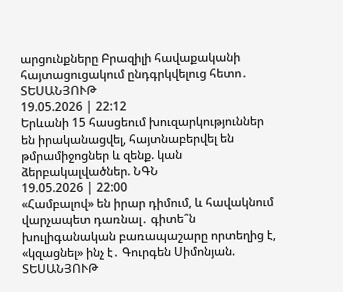արցունքները Բրազիլի հավաքականի հայտացուցակում ընդգրկվելուց հետո․ ՏԵՍԱՆՅՈՒԹ
19.05.2026 | 22:12
Երևանի 15 հասցեում խուզարկություններ են իրականացվել, հայտնաբերվել են թմրամիջոցներ և զենք. կան ձերբակալվածներ. ՆԳՆ
19.05.2026 | 22:00
«Համբալով» են իրար դիմում, և հավակնում վարչապետ դառնալ․ գիտե՞ն խուլիգանական բառապաշարը որտեղից է, «կզացնել» ինչ է․ Գուրգեն Սիմոնյան. ՏԵՍԱՆՅՈՒԹ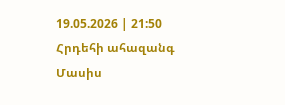19.05.2026 | 21:50
Հրդեհի ահազանգ Մասիս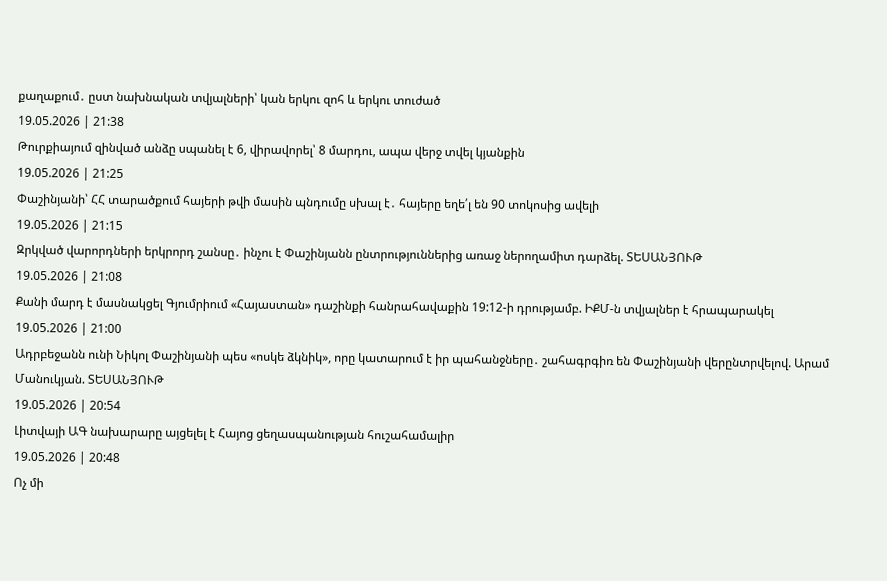քաղաքում․ ըստ նախնական տվյալների՝ կան երկու զոհ և երկու տուժած
19.05.2026 | 21:38
Թուրքիայում զինված անձը սպանել է 6, վիրավորել՝ 8 մարդու, ապա վերջ տվել կյանքին
19.05.2026 | 21:25
Փաշինյանի՝ ՀՀ տարածքում հայերի թվի մասին պնդումը սխալ է․ հայերը եղե՛լ են 90 տոկոսից ավելի
19.05.2026 | 21:15
Զրկված վարորդների երկրորդ շանսը․ ինչու է Փաշինյանն ընտրություններից առաջ ներողամիտ դարձել. ՏԵՍԱՆՅՈՒԹ
19.05.2026 | 21:08
Քանի մարդ է մասնակցել Գյումրիում «Հայաստան» դաշինքի հանրահավաքին 19:12-ի դրությամբ. ԻՔՄ-ն տվյալներ է հրապարակել
19.05.2026 | 21:00
Ադրբեջանն ունի Նիկոլ Փաշինյանի պես «ոսկե ձկնիկ», որը կատարում է իր պահանջները․ շահագրգիռ են Փաշինյանի վերընտրվելով. Արամ Մանուկյան. ՏԵՍԱՆՅՈՒԹ
19.05.2026 | 20:54
Լիտվայի ԱԳ նախարարը այցելել է Հայոց ցեղասպանության հուշահամալիր
19.05.2026 | 20:48
Ոչ մի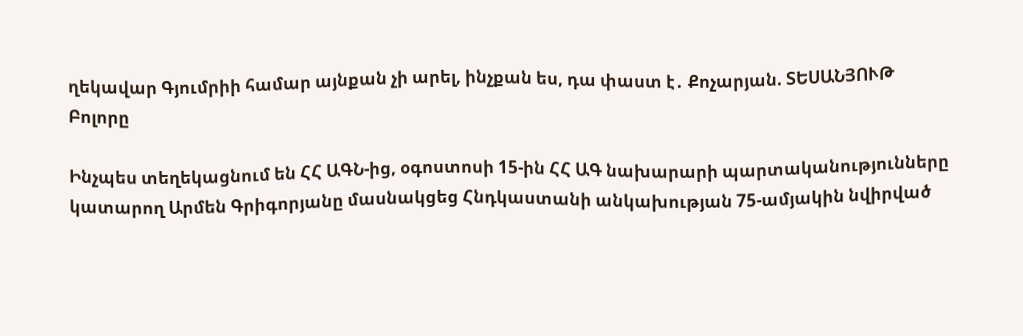ղեկավար Գյումրիի համար այնքան չի արել, ինչքան ես, դա փաստ է․ Քոչարյան. ՏԵՍԱՆՅՈՒԹ
Բոլորը

Ինչպես տեղեկացնում են ՀՀ ԱԳՆ-ից, օգոստոսի 15-ին ՀՀ ԱԳ նախարարի պարտականությունները կատարող Արմեն Գրիգորյանը մասնակցեց Հնդկաստանի անկախության 75-ամյակին նվիրված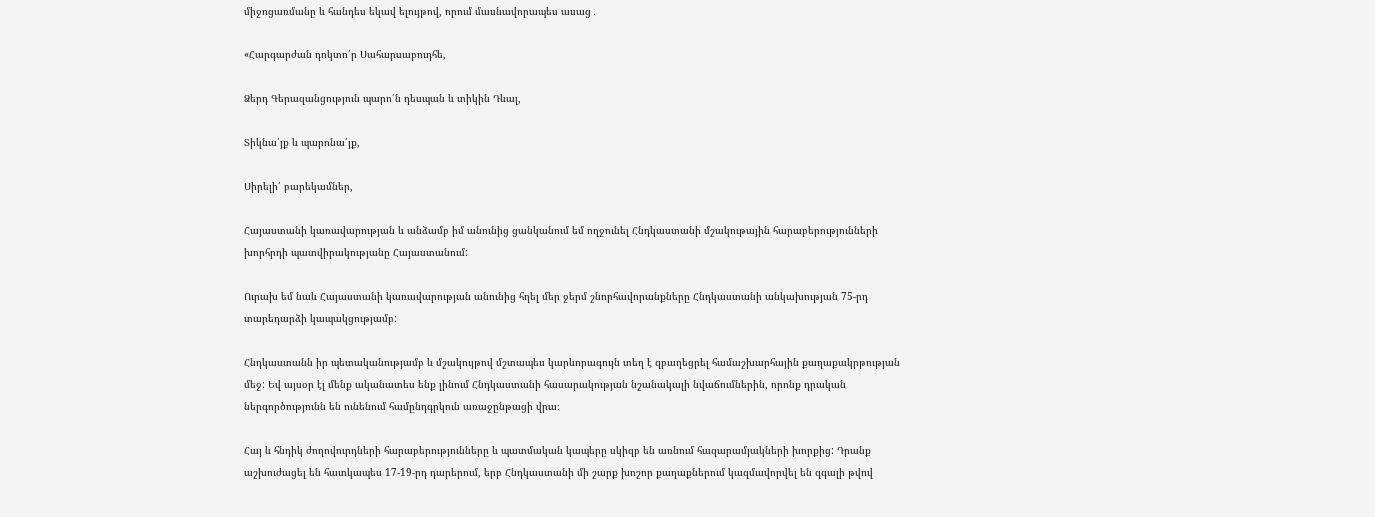միջոցառմանը և հանդես եկավ ելույթով, որում մասնավորապես ասաց․

«Հարգարժան դոկտո՛ր Սահարսաբուդհե,

Ձերդ Գերազանցություն պարո՛ն դեսպան և տիկին Դևալ,

Տիկնա՛յք և պարոնա՛յք,

Սիրելի՛ բարեկամներ,

Հայաստանի կառավարության և անձամբ իմ անունից ցանկանում եմ ողջունել Հնդկաստանի մշակութային հարաբերությունների խորհրդի պատվիրակությանը Հայաստանում:

Ուրախ եմ նաև Հայաստանի կառավարության անունից հղել մեր ջերմ շնորհավորանքները Հնդկաստանի անկախության 75-րդ տարեդարձի կապակցությամբ:

Հնդկաստանն իր պետականությամբ և մշակույթով մշտապես կարևորագույն տեղ է զբաղեցրել համաշխարհային քաղաքակրթության մեջ: Եվ այսօր էլ մենք ականատես ենք լինում Հնդկաստանի հասարակության նշանակալի նվաճումներին, որոնք դրական ներգործությունն են ունենում համընդգրկուն առաջընթացի վրա։

Հայ և հնդիկ ժողովուրդների հարաբերությունները և պատմական կապերը սկիզբ են առնում հազարամյակների խորքից: Դրանք աշխուժացել են հատկապես 17-19-րդ դարերում, երբ Հնդկաստանի մի շարք խոշոր քաղաքներում կազմավորվել են զգալի թվով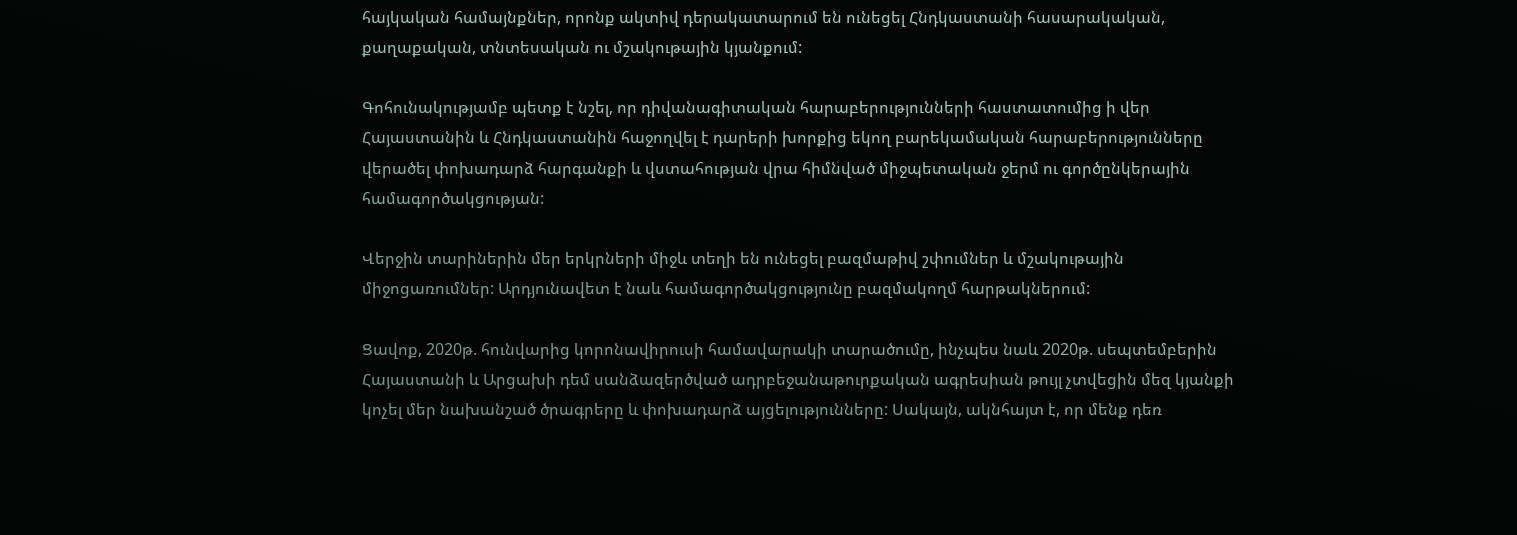հայկական համայնքներ, որոնք ակտիվ դերակատարում են ունեցել Հնդկաստանի հասարակական, քաղաքական, տնտեսական ու մշակութային կյանքում:

Գոհունակությամբ պետք է նշել, որ դիվանագիտական հարաբերությունների հաստատումից ի վեր Հայաստանին և Հնդկաստանին հաջողվել է դարերի խորքից եկող բարեկամական հարաբերությունները վերածել փոխադարձ հարգանքի և վստահության վրա հիմնված միջպետական ջերմ ու գործընկերային համագործակցության:

Վերջին տարիներին մեր երկրների միջև տեղի են ունեցել բազմաթիվ շփումներ և մշակութային միջոցառումներ: Արդյունավետ է նաև համագործակցությունը բազմակողմ հարթակներում:

Ցավոք, 2020թ. հունվարից կորոնավիրուսի համավարակի տարածումը, ինչպես նաև 2020թ. սեպտեմբերին Հայաստանի և Արցախի դեմ սանձազերծված ադրբեջանաթուրքական ագրեսիան թույլ չտվեցին մեզ կյանքի կոչել մեր նախանշած ծրագրերը և փոխադարձ այցելությունները: Սակայն, ակնհայտ է, որ մենք դեռ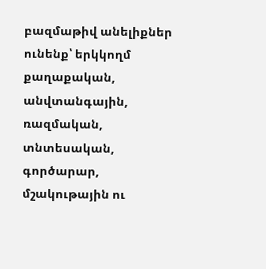բազմաթիվ անելիքներ ունենք՝ երկկողմ քաղաքական, անվտանգային, ռազմական, տնտեսական, գործարար, մշակութային ու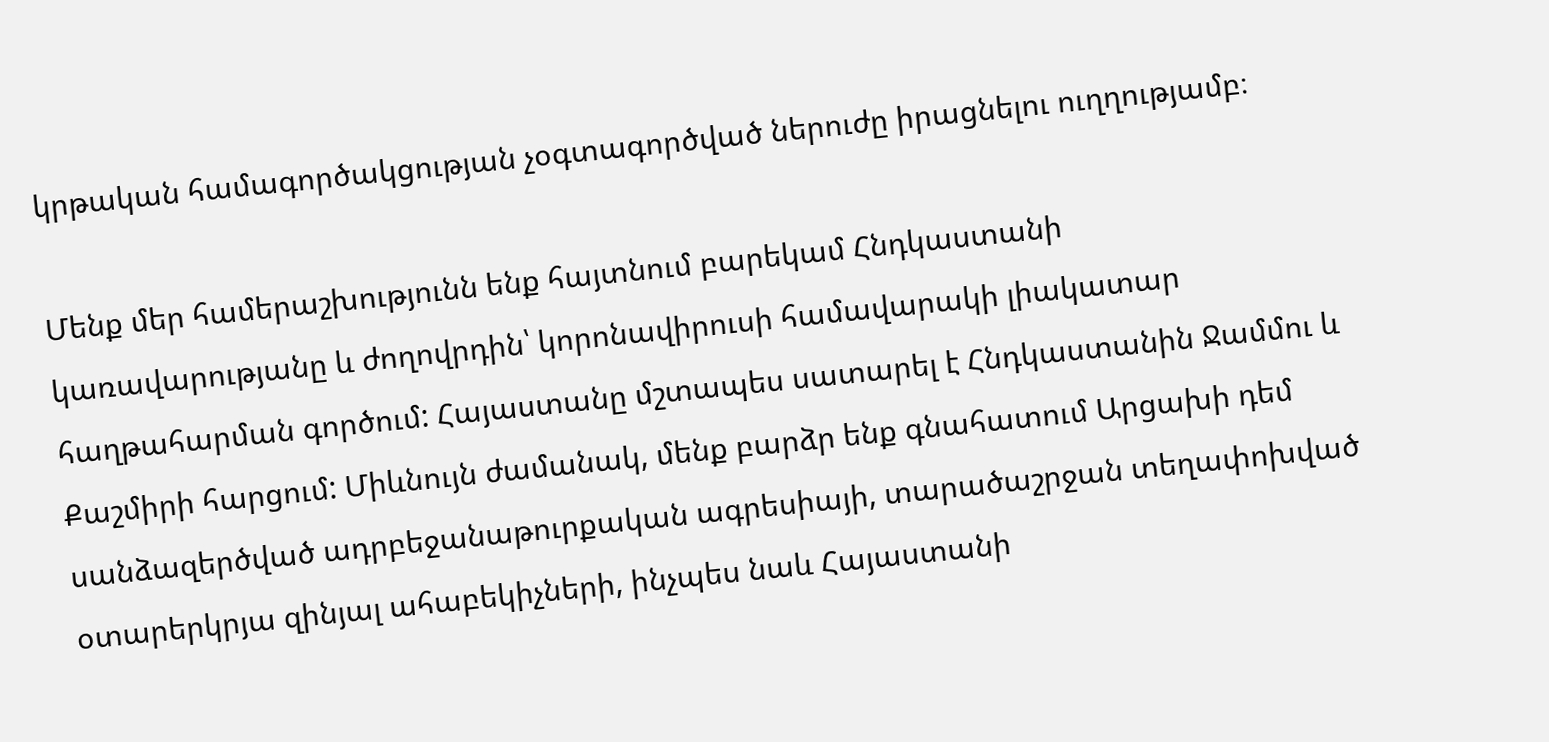կրթական համագործակցության չօգտագործված ներուժը իրացնելու ուղղությամբ։

Մենք մեր համերաշխությունն ենք հայտնում բարեկամ Հնդկաստանի կառավարությանը և ժողովրդին՝ կորոնավիրուսի համավարակի լիակատար հաղթահարման գործում: Հայաստանը մշտապես սատարել է Հնդկաստանին Ջամմու և Քաշմիրի հարցում: Միևնույն ժամանակ, մենք բարձր ենք գնահատում Արցախի դեմ սանձազերծված ադրբեջանաթուրքական ագրեսիայի, տարածաշրջան տեղափոխված օտարերկրյա զինյալ ահաբեկիչների, ինչպես նաև Հայաստանի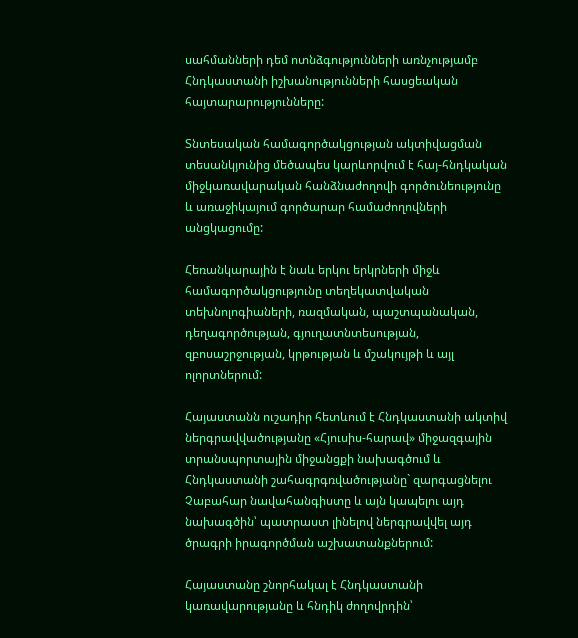սահմանների դեմ ոտնձգությունների առնչությամբ Հնդկաստանի իշխանությունների հասցեական հայտարարությունները:

Տնտեսական համագործակցության ակտիվացման տեսանկյունից մեծապես կարևորվում է հայ-հնդկական միջկառավարական հանձնաժողովի գործունեությունը և առաջիկայում գործարար համաժողովների անցկացումը:

Հեռանկարային է նաև երկու երկրների միջև համագործակցությունը տեղեկատվական տեխնոլոգիաների, ռազմական, պաշտպանական, դեղագործության, գյուղատնտեսության, զբոսաշրջության, կրթության և մշակույթի և այլ ոլորտներում:

Հայաստանն ուշադիր հետևում է Հնդկաստանի ակտիվ ներգրավվածությանը «Հյուսիս-հարավ» միջազգային տրանսպորտային միջանցքի նախագծում և Հնդկաստանի շահագրգռվածությանը` զարգացնելու Չաբահար նավահանգիստը և այն կապելու այդ նախագծին՝ պատրաստ լինելով ներգրավվել այդ ծրագրի իրագործման աշխատանքներում:

Հայաստանը շնորհակալ է Հնդկաստանի կառավարությանը և հնդիկ ժողովրդին՝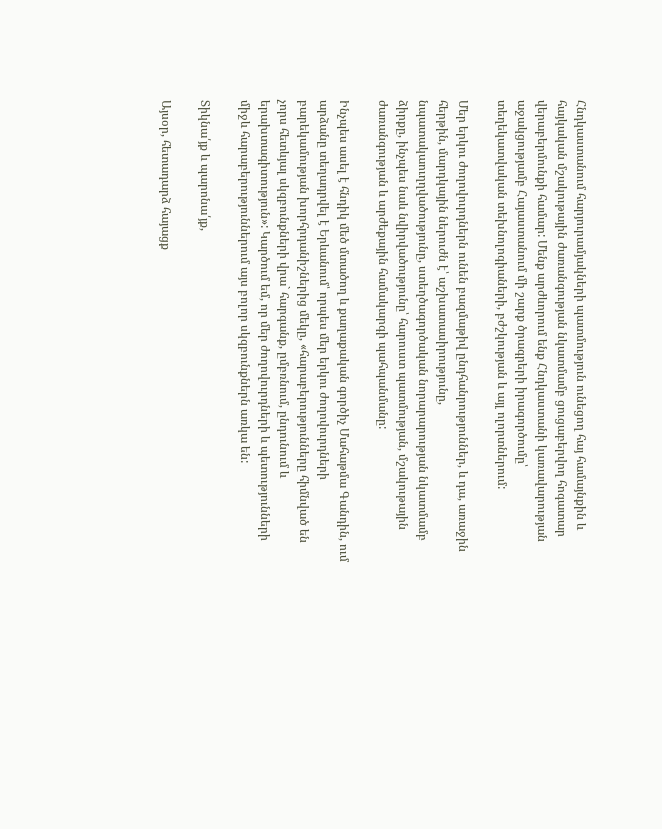Հնդկաստանում հարյուրամյակների պատմություն ունեցող հայ համայնքին և հայկական մշակութային ժառանգության նկատմամբ ցուցաբերվող հոգատար վերաբերմունքի համար: Մենք արժևորում ենք Հնդկաստանի կառավարության աջակցությամբ Հայաստանում մի շարք ծրագրերի իրագործումը՝ տեղեկատվական տեխնոլոգիաների, բժշկության և այլ ոլորտներում:

Մեր երկու ժողովուրդներն ունեն բազմաթիվ ընդհանրություններ, և դա, առաջին հերթին, մարդկային ներուժն է՝ աշխատասիրությունը, նպատակաուղղվածությունը, ստեղծագործական նորարարության նկատմամբ ձիրքը, ինչպես նաև նվիրվածությունը՝ հարուստ պատմության, մշակութային ժառանգության և արժեքային համակարգի պահպանմանը:

Ինչպես ասել է հնդիկ մեծ մտածող և քաղաքական գործիչ Մահաթմա Գանդին, ում արձանը տեղադրվել է Երևանում՝ որպես մեր երկու ժողովուրդների բարեկամության խորհրդանիշներից մեկը, «հարաբերությունները հիմնված են չորս հետևյալ սկզբունքների վրա` հարգանք, ըմբռնում, ընդունում և երախտագիտություն»: Կարծում եմ, որ մեր ժողովուրդների և պետությունների միջև հարաբերություններում այս բոլոր սկզբունքներն առկա են:

Տիկնա՛յք և պարոնա՛յք,

Այսօր, հետադարձ հայացք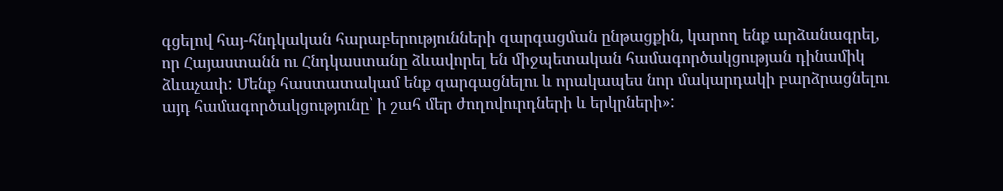գցելով հայ-հնդկական հարաբերությունների զարգացման ընթացքին, կարող ենք արձանագրել, որ Հայաստանն ու Հնդկաստանը ձևավորել են միջպետական համագործակցության դինամիկ ձևաչափ: Մենք հաստատակամ ենք զարգացնելու և որակապես նոր մակարդակի բարձրացնելու այդ համագործակցությունը՝ ի շահ մեր ժողովուրդների և երկրների»: